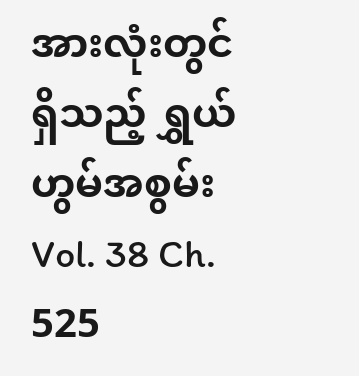အားလုံးတွင် ရှိသည့် ရွှယ်ဟွမ်အစွမ်း
Vol. 38 Ch. 525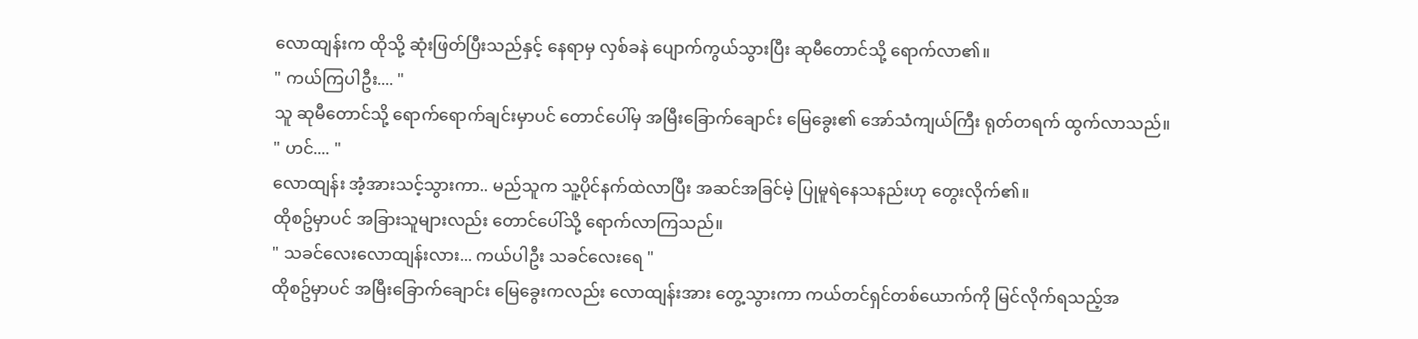လောထျန်းက ထိုသို့ ဆုံးဖြတ်ပြီးသည်နှင့် နေရာမှ လှစ်ခနဲ ပျောက်ကွယ်သွားပြီး ဆုမီတောင်သို့ ရောက်လာ၏။
" ကယ်ကြပါဦး.... "
သူ ဆုမီတောင်သို့ ရောက်ရောက်ချင်းမှာပင် တောင်ပေါ်မှ အမြီးခြောက်ချောင်း မြေခွေး၏ အော်သံကျယ်ကြီး ရုတ်တရက် ထွက်လာသည်။
" ဟင်.... "
လောထျန်း အံ့အားသင့်သွားကာ.. မည်သူက သူ့ပိုင်နက်ထဲလာပြီး အဆင်အခြင်မဲ့ ပြုမူရဲနေသနည်းဟု တွေးလိုက်၏။
ထိုစဥ်မှာပင် အခြားသူများလည်း တောင်ပေါ်သို့ ရောက်လာကြသည်။
" သခင်လေးလောထျန်းလား... ကယ်ပါဦး သခင်လေးရေ "
ထိုစဥ်မှာပင် အမြီးခြောက်ချောင်း မြေခွေးကလည်း လောထျန်းအား တွေ့သွားကာ ကယ်တင်ရှင်တစ်ယောက်ကို မြင်လိုက်ရသည့်အ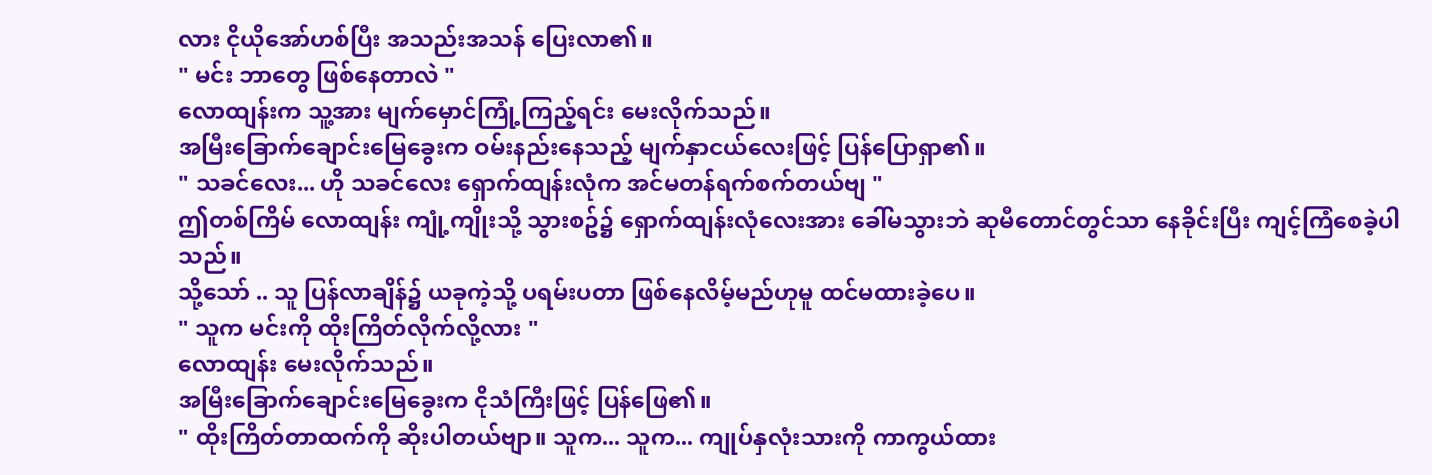လား ငိုယိုအော်ဟစ်ပြီး အသည်းအသန် ပြေးလာ၏။
" မင်း ဘာတွေ ဖြစ်နေတာလဲ "
လောထျန်းက သူ့အား မျက်မှောင်ကြုံ့ကြည့်ရင်း မေးလိုက်သည်။
အမြီးခြောက်ချောင်းမြေခွေးက ဝမ်းနည်းနေသည့် မျက်နှာငယ်လေးဖြင့် ပြန်ပြောရှာ၏။
" သခင်လေး... ဟို သခင်လေး ရှောက်ထျန်းလုံက အင်မတန်ရက်စက်တယ်ဗျ "
ဤတစ်ကြိမ် လောထျန်း ကျုံ့ကျိုးသို့ သွားစဥ်၌ ရှောက်ထျန်းလုံလေးအား ခေါ်မသွားဘဲ ဆုမီတောင်တွင်သာ နေခိုင်းပြီး ကျင့်ကြံစေခဲ့ပါသည်။
သို့သော် .. သူ ပြန်လာချိန်၌ ယခုကဲ့သို့ ပရမ်းပတာ ဖြစ်နေလိမ့်မည်ဟုမူ ထင်မထားခဲ့ပေ။
" သူက မင်းကို ထိုးကြိတ်လိုက်လို့လား "
လောထျန်း မေးလိုက်သည်။
အမြီးခြောက်ချောင်းမြေခွေးက ငိုသံကြီးဖြင့် ပြန်ဖြေ၏။
" ထိုးကြိတ်တာထက်ကို ဆိုးပါတယ်ဗျာ။ သူက... သူက... ကျုပ်နှလုံးသားကို ကာကွယ်ထား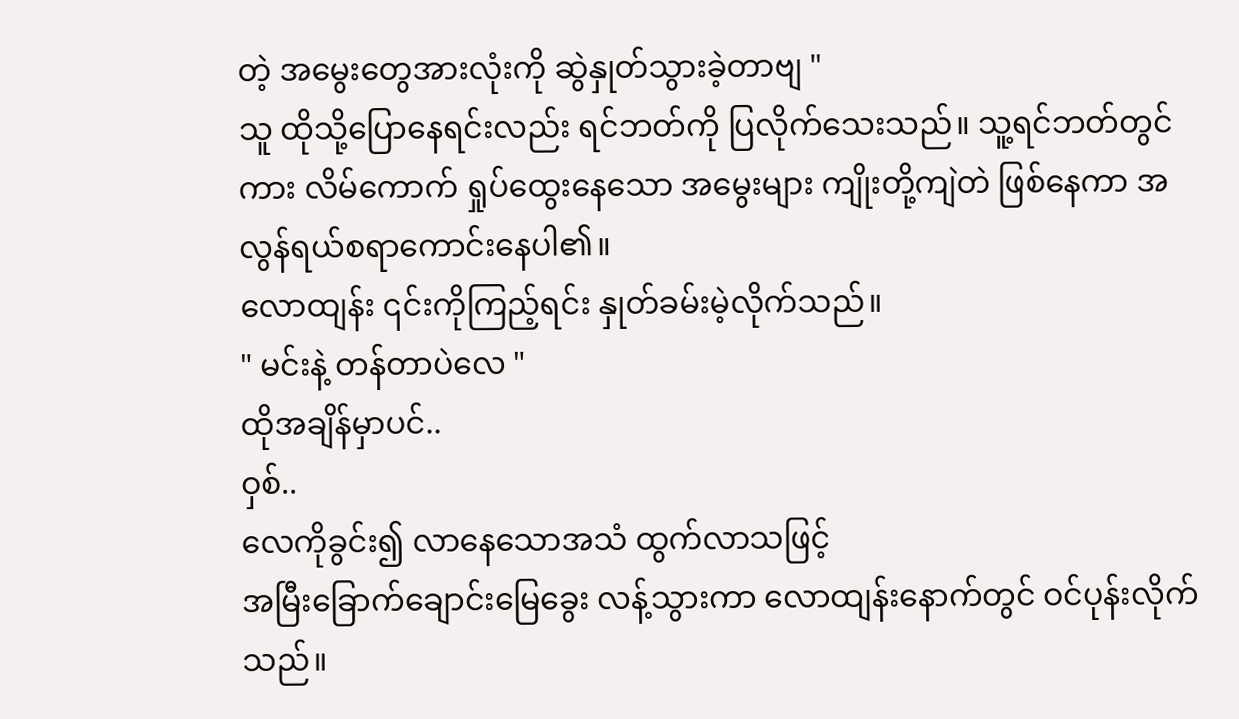တဲ့ အမွေးတွေအားလုံးကို ဆွဲနှုတ်သွားခဲ့တာဗျ "
သူ ထိုသို့ပြောနေရင်းလည်း ရင်ဘတ်ကို ပြလိုက်သေးသည်။ သူ့ရင်ဘတ်တွင်ကား လိမ်ကောက် ရှုပ်ထွေးနေသော အမွေးများ ကျိုးတို့ကျဲတဲ ဖြစ်နေကာ အလွန်ရယ်စရာကောင်းနေပါ၏။
လောထျန်း ၎င်းကိုကြည့်ရင်း နှုတ်ခမ်းမဲ့လိုက်သည်။
" မင်းနဲ့ တန်တာပဲလေ "
ထိုအချိန်မှာပင်..
ဝှစ်..
လေကိုခွင်း၍ လာနေသောအသံ ထွက်လာသဖြင့်
အမြီးခြောက်ချောင်းမြေခွေး လန့်သွားကာ လောထျန်းနောက်တွင် ဝင်ပုန်းလိုက်သည်။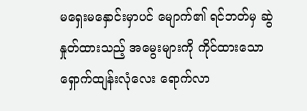မရှေးမနှောင်းမှာပင် မျောက်၏ ရင်ဘတ်မှ ဆွဲနှုတ်ထားသည့် အမွေးများကို ကိုင်ထားသော ရှောက်ထျန်းလုံလေး ရောက်လာ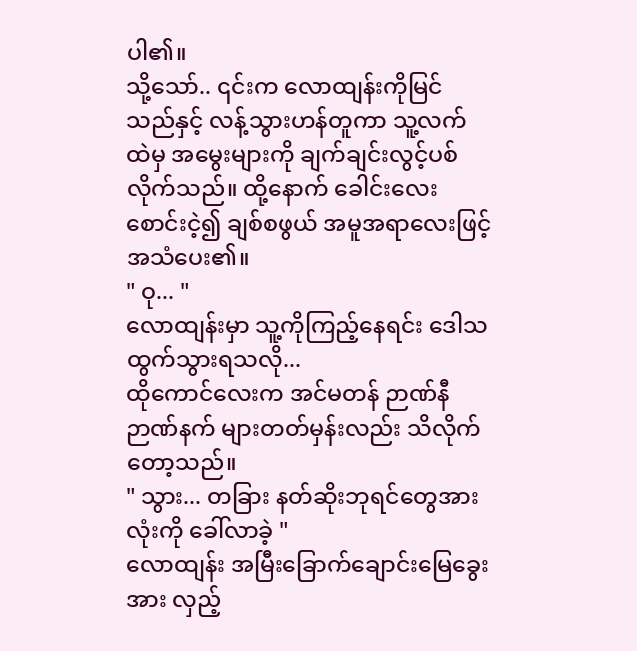ပါ၏။
သို့သော်.. ၎င်းက လောထျန်းကိုမြင်သည်နှင့် လန့်သွားဟန်တူကာ သူ့လက်ထဲမှ အမွေးများကို ချက်ချင်းလွင့်ပစ်လိုက်သည်။ ထို့နောက် ခေါင်းလေးစောင်းငဲ့၍ ချစ်စဖွယ် အမူအရာလေးဖြင့် အသံပေး၏။
" ဝု... "
လောထျန်းမှာ သူ့ကိုကြည့်နေရင်း ဒေါသထွက်သွားရသလို...
ထိုကောင်လေးက အင်မတန် ဉာဏ်နီဉာဏ်နက် များတတ်မှန်းလည်း သိလိုက်တော့သည်။
" သွား... တခြား နတ်ဆိုးဘုရင်တွေအားလုံးကို ခေါ်လာခဲ့ "
လောထျန်း အမြီးခြောက်ချောင်းမြေခွေးအား လှည့်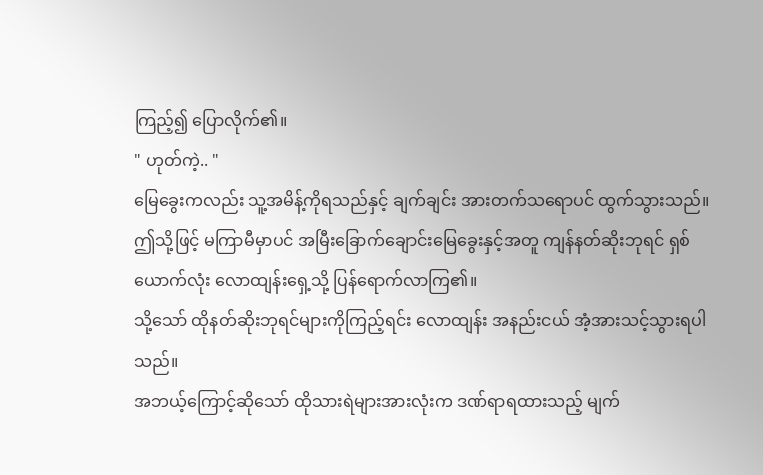ကြည့်၍ ပြောလိုက်၏။
" ဟုတ်ကဲ့.. "
မြေခွေးကလည်း သူ့အမိန့်ကိုရသည်နှင့် ချက်ချင်း အားတက်သရောပင် ထွက်သွားသည်။
ဤသို့ဖြင့် မကြာမီမှာပင် အမြီးခြောက်ချောင်းမြေခွေးနှင့်အတူ ကျန်နတ်ဆိုးဘုရင် ရှစ်ယောက်လုံး လောထျန်းရှေ့သို့ ပြန်ရောက်လာကြ၏။
သို့သော် ထိုနတ်ဆိုးဘုရင်များကိုကြည့်ရင်း လောထျန်း အနည်းငယ် အံ့အားသင့်သွားရပါသည်။
အဘယ့်ကြောင့်ဆိုသော် ထိုသားရဲများအားလုံးက ဒဏ်ရာရထားသည့် မျက်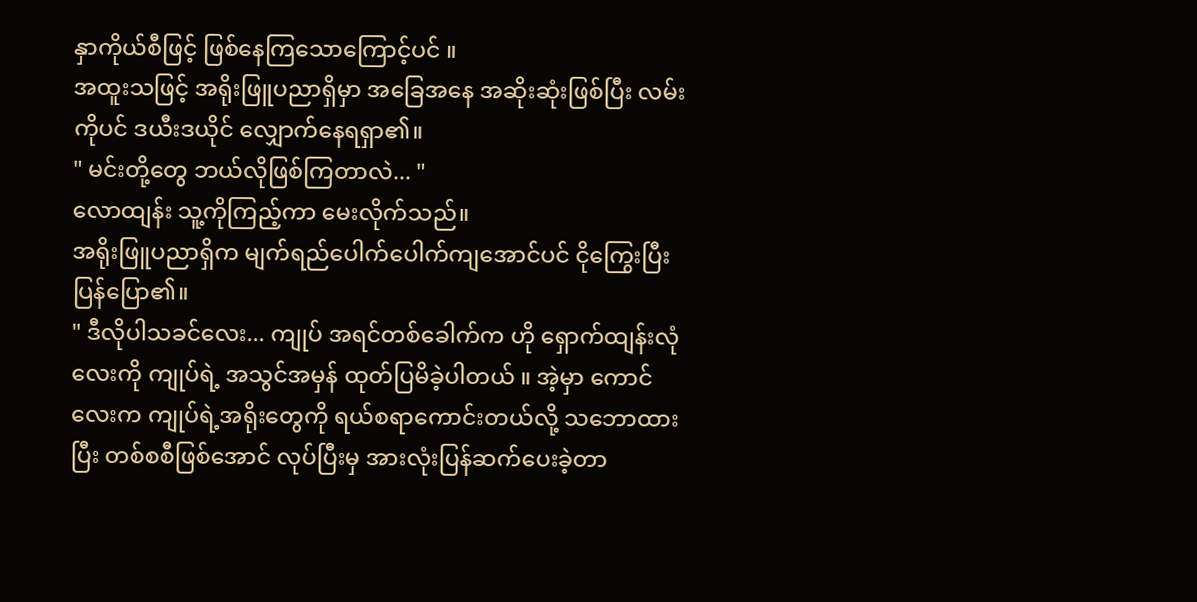နှာကိုယ်စီဖြင့် ဖြစ်နေကြသောကြောင့်ပင် ။
အထူးသဖြင့် အရိုးဖြူပညာရှိမှာ အခြေအနေ အဆိုးဆုံးဖြစ်ပြီး လမ်းကိုပင် ဒယီးဒယိုင် လျှောက်နေရရှာ၏။
" မင်းတို့တွေ ဘယ်လိုဖြစ်ကြတာလဲ... "
လောထျန်း သူ့ကိုကြည့်ကာ မေးလိုက်သည်။
အရိုးဖြူပညာရှိက မျက်ရည်ပေါက်ပေါက်ကျအောင်ပင် ငိုကြွေးပြီး ပြန်ပြော၏။
" ဒီလိုပါသခင်လေး... ကျုပ် အရင်တစ်ခေါက်က ဟို ရှောက်ထျန်းလုံလေးကို ကျုပ်ရဲ့ အသွင်အမှန် ထုတ်ပြမိခဲ့ပါတယ် ။ အဲ့မှာ ကောင်လေးက ကျုပ်ရဲ့အရိုးတွေကို ရယ်စရာကောင်းတယ်လို့ သဘောထားပြီး တစ်စစီဖြစ်အောင် လုပ်ပြီးမှ အားလုံးပြန်ဆက်ပေးခဲ့တာ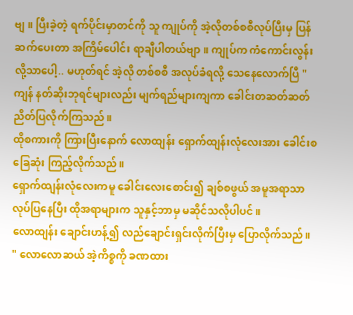ဗျ။ ပြီးခဲ့တဲ့ ရက်ပိုင်းမှာတင်ကို သူ ကျုပ်ကို အဲ့လိုတစ်စစီလုပ်ပြီးမှ ပြန်ဆက်ပေးတာ အကြိမ်ပေါင်း ရာချီပါတယ်ဗျာ။ ကျုပ်က ကံကောင်းလွန်းလို့သာပေါ့.. မဟုတ်ရင် အဲ့လို တစ်စစီ အလုပ်ခံရလို့ သေနေလောက်ပြီ "
ကျန် နတ်ဆိုးဘုရင်များလည်း မျက်ရည်များကျကာ ခေါင်းတဆတ်ဆတ် ညိတ်ပြလိုက်ကြသည်။
ထိုစကားကို ကြားပြီးနောက် လောထျန်း ရှောက်ထျန်းလုံလေးအား ခေါင်းစခြေဆုံး ကြည့်လိုက်သည်။
ရှောက်ထျန်းလုံလေးကမူ ခေါင်းလေးစောင်း၍ ချစ်စဖွယ် အမူအရာသာ လုပ်ပြနေပြီး ထိုအရာများက သူနှင့်ဘာမှ မဆိုင်သလိုပါပင် ။
လောထျန်း ချောင်းဟန့်၍ လည်ချောင်းရှင်းလိုက်ပြီးမှ ပြောလိုက်သည်။
" လောလောဆယ် အဲ့ကိစ္စကို ခဏထား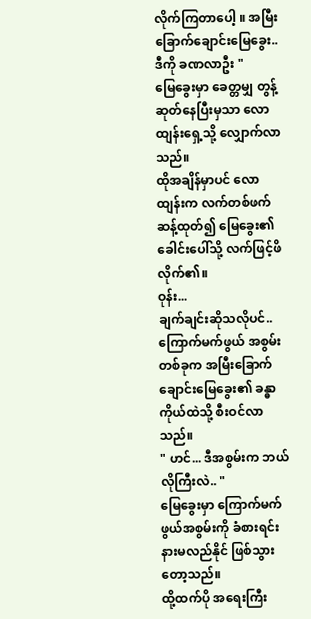လိုက်ကြတာပေါ့ ။ အမြီးခြောက်ချောင်းမြေခွေး.. ဒီကို ခဏလာဦး "
မြေခွေးမှာ ခေတ္တမျှ တွန့်ဆုတ်နေပြီးမှသာ လောထျန်းရှေ့သို့ လျှောက်လာသည်။
ထိုအချိန်မှာပင် လောထျန်းက လက်တစ်ဖက်ဆန့်ထုတ်၍ မြေခွေး၏ခေါင်းပေါ်သို့ လက်ဖြင့်ဖိလိုက်၏။
ဝုန်း...
ချက်ချင်းဆိုသလိုပင်.. ကြောက်မက်ဖွယ် အစွမ်းတစ်ခုက အမြီးခြောက်ချောင်းမြေခွေး၏ ခန္ဓာကိုယ်ထဲသို့ စီးဝင်လာသည်။
" ဟင်... ဒီအစွမ်းက ဘယ်လိုကြီးလဲ.. "
မြေခွေးမှာ ကြောက်မက်ဖွယ်အစွမ်းကို ခံစားရင်း နားမလည်နိုင် ဖြစ်သွားတော့သည်။
ထို့ထက်ပို အရေးကြီး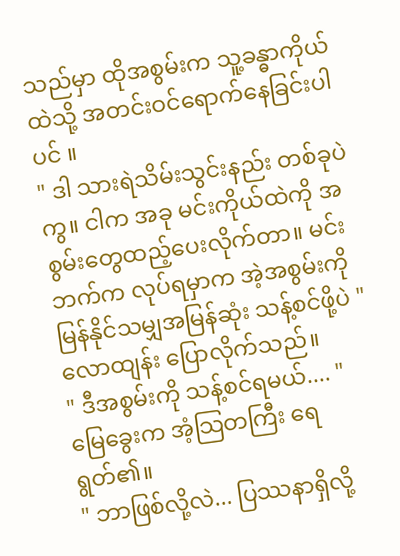သည်မှာ ထိုအစွမ်းက သူ့ခန္ဓာကိုယ်ထဲသို့ အတင်းဝင်ရောက်နေခြင်းပါပင် ။
" ဒါ သားရဲသိမ်းသွင်းနည်း တစ်ခုပဲကွ။ ငါက အခု မင်းကိုယ်ထဲကို အစွမ်းတွေထည့်ပေးလိုက်တာ။ မင်းဘက်က လုပ်ရမှာက အဲ့အစွမ်းကို မြန်နိုင်သမျှအမြန်ဆုံး သန့်စင်ဖို့ပဲ "
လောထျန်း ပြောလိုက်သည်။
" ဒီအစွမ်းကို သန့်စင်ရမယ်.... "
မြေခွေးက အံ့သြတကြီး ရေရွတ်၏။
" ဘာဖြစ်လို့လဲ... ပြဿနာရှိလို့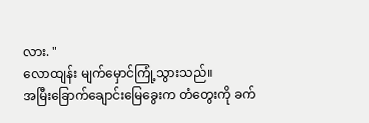လား. "
လောထျန်း မျက်မှောင်ကြုံ့သွားသည်။
အမြီးခြောက်ချောင်းမြေခွေးက တံတွေးကို ခက်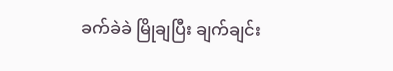ခက်ခဲခဲ မြိုချပြီး ချက်ချင်း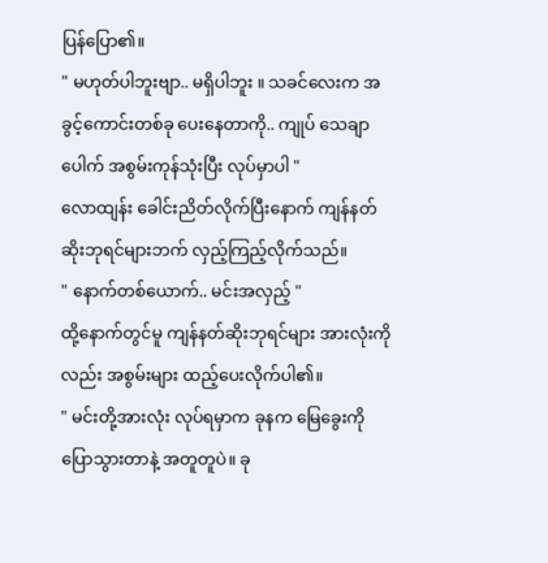ပြန်ပြော၏။
" မဟုတ်ပါဘူးဗျာ.. မရှိပါဘူး ။ သခင်လေးက အခွင့်ကောင်းတစ်ခု ပေးနေတာကို.. ကျုပ် သေချာပေါက် အစွမ်းကုန်သုံးပြီး လုပ်မှာပါ "
လောထျန်း ခေါင်းညိတ်လိုက်ပြီးနောက် ကျန်နတ်ဆိုးဘုရင်များဘက် လှည့်ကြည့်လိုက်သည်။
" နောက်တစ်ယောက်.. မင်းအလှည့် "
ထို့နောက်တွင်မူ ကျန်နတ်ဆိုးဘုရင်များ အားလုံးကိုလည်း အစွမ်းများ ထည့်ပေးလိုက်ပါ၏။
" မင်းတို့အားလုံး လုပ်ရမှာက ခုနက မြေခွေးကို ပြောသွားတာနဲ့ အတူတူပဲ။ ခု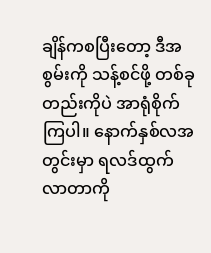ချိန်ကစပြီးတော့ ဒီအစွမ်းကို သန့်စင်ဖို့ တစ်ခုတည်းကိုပဲ အာရုံစိုက်ကြပါ။ နောက်နှစ်လအတွင်းမှာ ရလဒ်ထွက်လာတာကို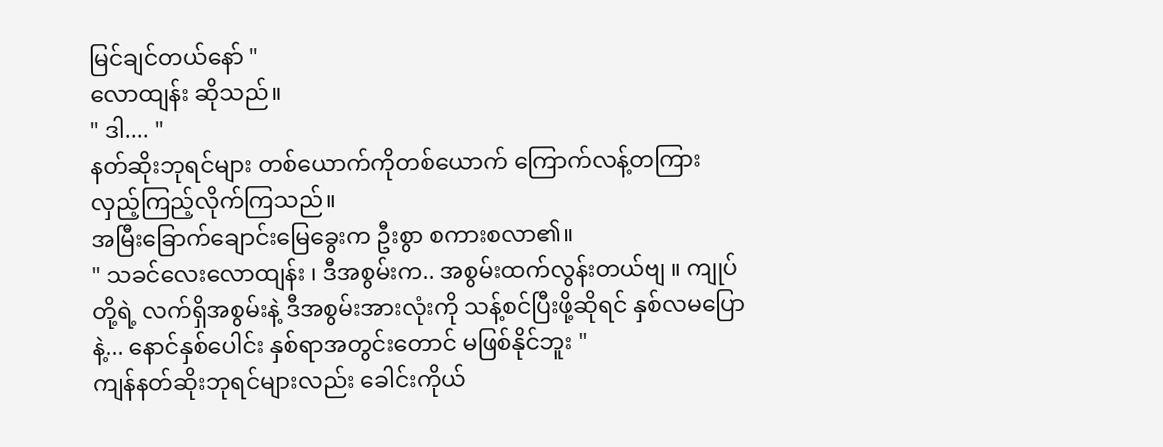မြင်ချင်တယ်နော် "
လောထျန်း ဆိုသည်။
" ဒါ.... "
နတ်ဆိုးဘုရင်များ တစ်ယောက်ကိုတစ်ယောက် ကြောက်လန့်တကြား လှည့်ကြည့်လိုက်ကြသည်။
အမြီးခြောက်ချောင်းမြေခွေးက ဦးစွာ စကားစလာ၏။
" သခင်လေးလောထျန်း ၊ ဒီအစွမ်းက.. အစွမ်းထက်လွန်းတယ်ဗျ ။ ကျုပ်တို့ရဲ့ လက်ရှိအစွမ်းနဲ့ ဒီအစွမ်းအားလုံးကို သန့်စင်ပြီးဖို့ဆိုရင် နှစ်လမပြောနဲ့... နောင်နှစ်ပေါင်း နှစ်ရာအတွင်းတောင် မဖြစ်နိုင်ဘူး "
ကျန်နတ်ဆိုးဘုရင်များလည်း ခေါင်းကိုယ်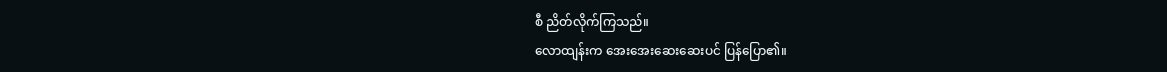စီ ညိတ်လိုက်ကြသည်။
လောထျန်းက အေးအေးဆေးဆေးပင် ပြန်ပြော၏။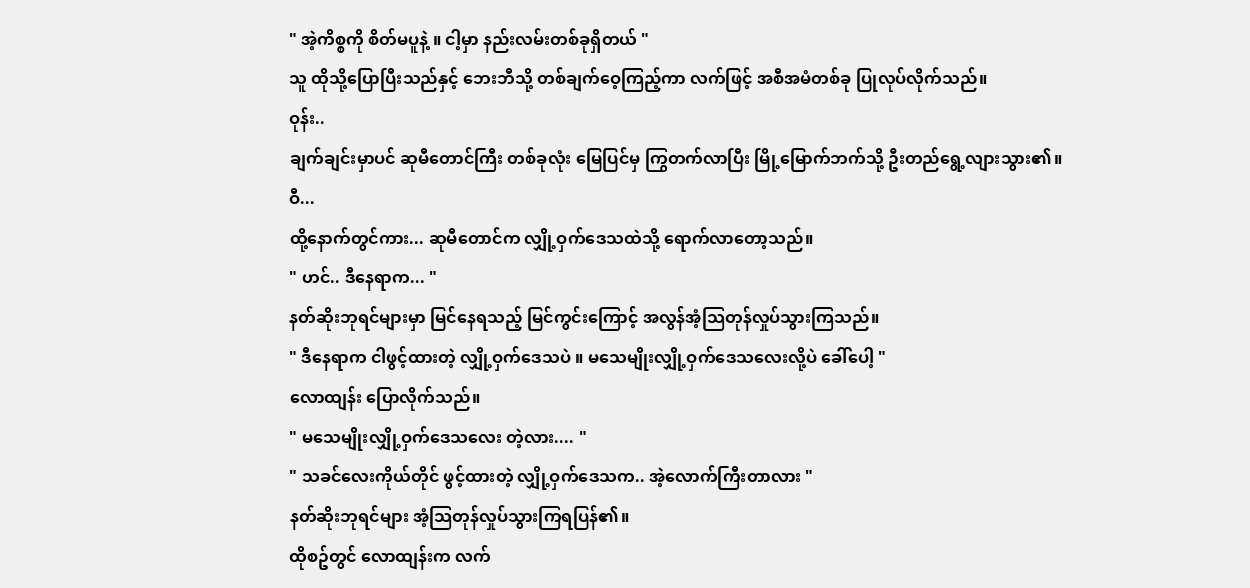" အဲ့ကိစ္စကို စိတ်မပူနဲ့ ။ ငါ့မှာ နည်းလမ်းတစ်ခုရှိတယ် "
သူ ထိုသို့ပြောပြီးသည်နှင့် ဘေးဘီသို့ တစ်ချက်ဝေ့ကြည့်ကာ လက်ဖြင့် အစီအမံတစ်ခု ပြုလုပ်လိုက်သည်။
ဝုန်း..
ချက်ချင်းမှာပင် ဆုမီတောင်ကြီး တစ်ခုလုံး မြေပြင်မှ ကြွတက်လာပြီး မြို့မြောက်ဘက်သို့ ဦးတည်ရွေ့လျားသွား၏။
ဝီ...
ထို့နောက်တွင်ကား... ဆုမီတောင်က လျှို့ဝှက်ဒေသထဲသို့ ရောက်လာတော့သည်။
" ဟင်.. ဒီနေရာက... "
နတ်ဆိုးဘုရင်များမှာ မြင်နေရသည့် မြင်ကွင်းကြောင့် အလွန်အံ့သြတုန်လှုပ်သွားကြသည်။
" ဒီနေရာက ငါဖွင့်ထားတဲ့ လျှို့ဝှက်ဒေသပဲ ။ မသေမျိုးလျှို့ဝှက်ဒေသလေးလို့ပဲ ခေါ်ပေါ့ "
လောထျန်း ပြောလိုက်သည်။
" မသေမျိုးလျှို့ဝှက်ဒေသလေး တဲ့လား.... "
" သခင်လေးကိုယ်တိုင် ဖွင့်ထားတဲ့ လျှို့ဝှက်ဒေသက.. အဲ့လောက်ကြီးတာလား "
နတ်ဆိုးဘုရင်များ အံ့သြတုန်လှုပ်သွားကြရပြန်၏။
ထိုစဥ်တွင် လောထျန်းက လက်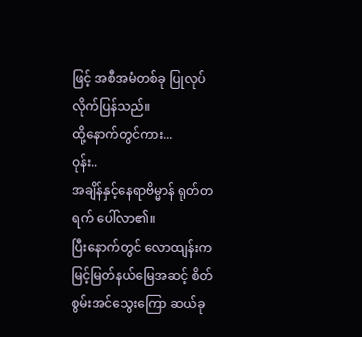ဖြင့် အစီအမံတစ်ခု ပြုလုပ်လိုက်ပြန်သည်။
ထို့နောက်တွင်ကား...
ဝုန်း..
အချိန်နှင့်နေရာဗိမ္မာန် ရုတ်တရက် ပေါ်လာ၏။
ပြီးနောက်တွင် လောထျန်းက မြင့်မြတ်နယ်မြေအဆင့် စိတ်စွမ်းအင်သွေးကြော ဆယ်ခု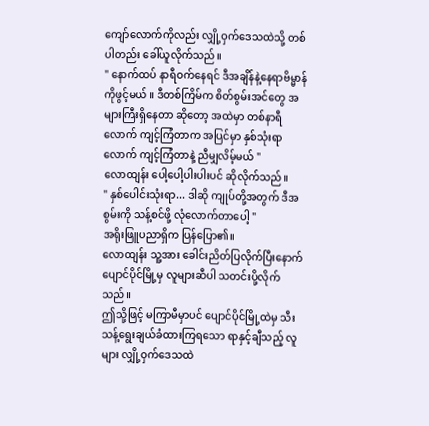ကျော်လောက်ကိုလည်း လျှို့ဝှက်ဒေသထဲသို့ တစ်ပါတည်း ခေါ်ယူလိုက်သည်။
" နောက်ထပ် နာရီဝက်နေရင် ဒီအချိန်နဲ့နေရာဗိမ္မာန်ကိုဖွင့်မယ် ။ ဒီတစ်ကြိမ်က စိတ်စွမ်းအင်တွေ အများကြီးရှိနေတာ ဆိုတော့ အထဲမှာ တစ်နာရီလောက် ကျင့်ကြံတာက အပြင်မှာ နှစ်သုံးရာလောက် ကျင့်ကြံတာနဲ့ ညီမျှလိမ့်မယ် "
လောထျန်း ပေါ့ပေါ့ပါးပါးပင် ဆိုလိုက်သည်။
" နှစ်ပေါင်းသုံးရာ... ဒါဆို ကျုပ်တို့အတွက် ဒီအစွမ်းကို သန့်စင်ဖို့ လုံလောက်တာပေါ့ "
အရိုးဖြူပညာရှိက ပြန်ပြော၏။
လောထျန်း သူ့အား ခေါင်းညိတ်ပြလိုက်ပြီးနောက် ပျောင်ပိုင်မြို့မှ လူများဆီပါ သတင်းပို့လိုက်သည်။
ဤသို့ဖြင့် မကြာမီမှာပင် ပျောင်ပိုင်မြို့ထဲမှ သီးသန့်ရွေးချယ်ခံထားကြရသော ရာနှင့်ချီသည့် လူများ လျှို့ဝှက်ဒေသထဲ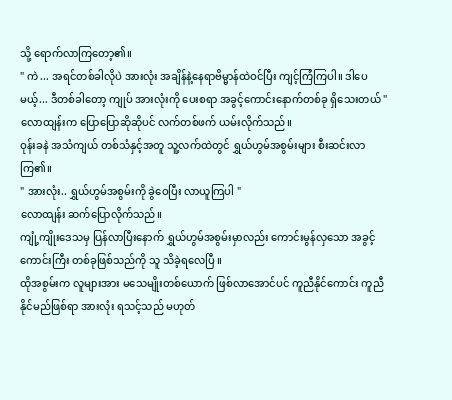သို့ ရောက်လာကြတော့၏။
" ကဲ ... အရင်တစ်ခါလိုပဲ အားလုံး အချိန်နဲ့နေရာဗိမ္မာန်ထဲဝင်ပြီး ကျင့်ကြံကြပါ။ ဒါပေမယ့်... ဒီတစ်ခါတော့ ကျုပ် အားလုံးကို ပေးစရာ အခွင့်ကောင်းနောက်တစ်ခု ရှိသေးတယ် "
လောထျန်းက ပြောပြောဆိုဆိုပင် လက်တစ်ဖက် ယမ်းလိုက်သည်။
ဝုန်းခနဲ အသံကျယ် တစ်သံနှင့်အတူ သူ့လက်ထဲတွင် ရွှယ်ဟွမ်အစွမ်းများ စီးဆင်းလာကြ၏။
" အားလုံး.. ရွှယ်ဟွမ်အစွမ်းကို ခွဲဝေပြီး လာယူကြပါ "
လောထျန်း ဆက်ပြောလိုက်သည်။
ကျုံ့ကျိုးဒေသမှ ပြန်လာပြီးနောက် ရွှယ်ဟွမ်အစွမ်းမှာလည်း ကောင်းမွန်လှသော အခွင့်ကောင်းကြီး တစ်ခုဖြစ်သည်ကို သူ သိခဲ့ရလေပြီ ။
ထိုအစွမ်းက လူများအား မသေမျိုးတစ်ယောက် ဖြစ်လာအောင်ပင် ကူညီနိုင်ကောင်း ကူညီနိုင်မည်ဖြစ်ရာ အားလုံး ရသင့်သည် မဟုတ်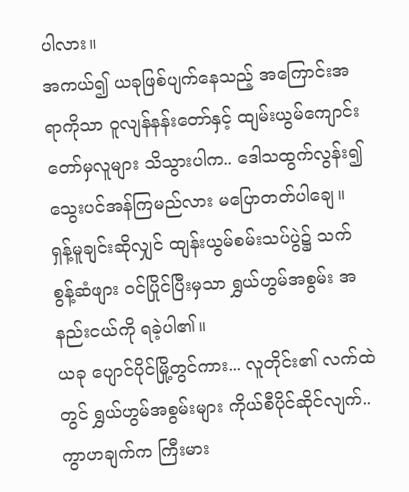ပါလား။
အကယ်၍ ယခုဖြစ်ပျက်နေသည့် အကြောင်းအရာကိုသာ ဝူလျန်နန်းတော်နှင့် ထျမ်းယွမ်ကျောင်းတော်မှလူများ သိသွားပါက.. ဒေါသထွက်လွန်း၍ သွေးပင်အန်ကြမည်လား မပြောတတ်ပါချေ။
ရှန့်မူချင်းဆိုလျှင် ထျန်းယွမ်စမ်းသပ်ပွဲ၌ သက်စွန့်ဆံဖျား ဝင်ပြိုင်ပြီးမှသာ ရွှယ်ဟွမ်အစွမ်း အနည်းငယ်ကို ရခဲ့ပါ၏။
ယခု ပျောင်ပိုင်မြို့တွင်ကား... လူတိုင်း၏ လက်ထဲတွင် ရွှယ်ဟွမ်အစွမ်းများ ကိုယ်စီပိုင်ဆိုင်လျက်..
ကွာဟချက်က ကြီးမား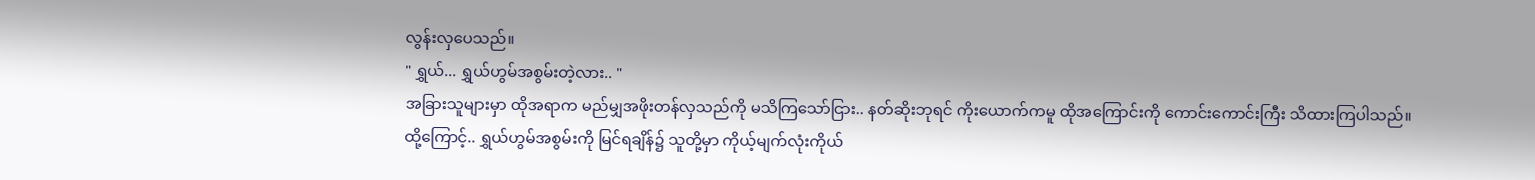လွန်းလှပေသည်။
" ရွှယ်... ရွှယ်ဟွမ်အစွမ်းတဲ့လား.. "
အခြားသူများမှာ ထိုအရာက မည်မျှအဖိုးတန်လှသည်ကို မသိကြသော်ငြား.. နတ်ဆိုးဘုရင် ကိုးယောက်ကမူ ထိုအကြောင်းကို ကောင်းကောင်းကြီး သိထားကြပါသည်။
ထို့ကြောင့်.. ရွှယ်ဟွမ်အစွမ်းကို မြင်ရချိန်၌ သူတို့မှာ ကိုယ့်မျက်လုံးကိုယ်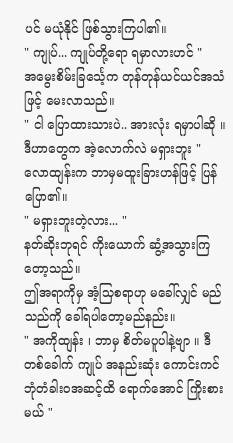ပင် မယုံနိုင် ဖြစ်သွားကြပါ၏။
" ကျုပ်... ကျုပ်တို့ရော ရမှာလားဟင် "
အမွေးစိမ်းခြင်္သေ့က တုန်တုန်ယင်ယင်အသံဖြင့် မေးလာသည်။
" ငါ ပြောထားသားပဲ.. အားလုံး ရမှာပါဆို ။ ဒီဟာတွေက အဲ့လောက်လဲ မရှားဘူး "
လောထျန်းက ဘာမှမထူးခြားဟန်ဖြင့် ပြန်ပြော၏။
" မရှားဘူးတဲ့လား... "
နတ်ဆိုးဘုရင် ကိုးယောက် ဆွံ့အသွားကြတော့သည်။
ဤအရာကိုမှ အံ့သြစရာဟု မခေါ်လျှင် မည်သည်ကို ခေါ်ရပါတော့မည်နည်း။
" အကိုထျန်း ၊ ဘာမှ စိတ်မပူပါနဲ့ဗျာ ။ ဒီတစ်ခေါက် ကျုပ် အနည်းဆုံး ကောင်းကင်ဘုံတံခါးဝအဆင့်ထိ ရောက်အောင် ကြိုးစားမယ် "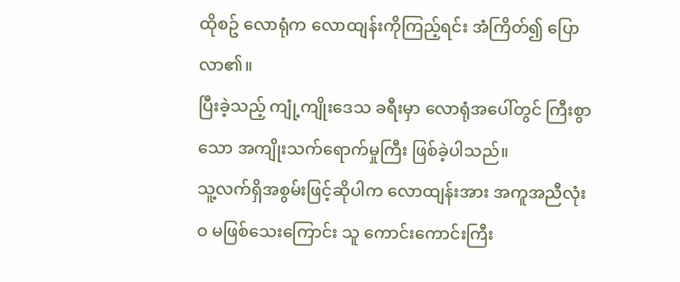ထိုစဥ် လောရုံက လောထျန်းကိုကြည့်ရင်း အံကြိတ်၍ ပြောလာ၏။
ပြီးခဲ့သည့် ကျုံ့ကျိုးဒေသ ခရီးမှာ လောရုံအပေါ်တွင် ကြီးစွာသော အကျိုးသက်ရောက်မှုကြီး ဖြစ်ခဲ့ပါသည်။
သူ့လက်ရှိအစွမ်းဖြင့်ဆိုပါက လောထျန်းအား အကူအညီလုံးဝ မဖြစ်သေးကြောင်း သူ ကောင်းကောင်းကြီး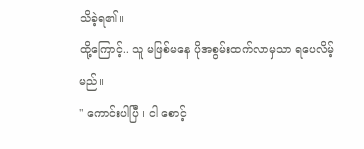သိခဲ့ရ၏။
ထို့ကြောင့်.. သူ မဖြစ်မနေ ပိုအစွမ်းထက်လာမှသာ ရပေလိမ့်မည်။
" ကောင်းပါပြီ ၊ ငါ စောင့်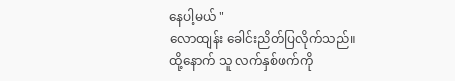နေပါ့မယ် "
လောထျန်း ခေါင်းညိတ်ပြလိုက်သည်။
ထို့နောက် သူ လက်နှစ်ဖက်ကို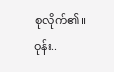စုလိုက်၏။
ဝုန်း..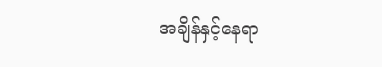အချိန်နှင့်နေရာ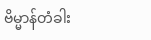ဗိမ္မာန်တံခါး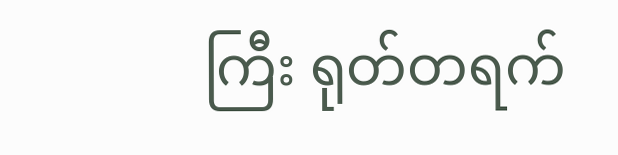ကြီး ရုတ်တရက်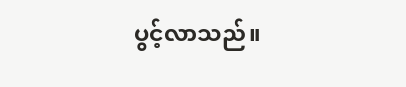ပွင့်လာသည်။